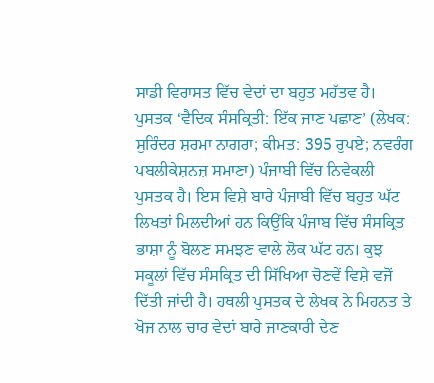ਸਾਡੀ ਵਿਰਾਸਤ ਵਿੱਚ ਵੇਦਾਂ ਦਾ ਬਹੁਤ ਮਹੱਤਵ ਹੈ। ਪੁਸਤਕ ‘ਵੈਦਿਕ ਸੰਸਕ੍ਰਿਤੀ: ਇੱਕ ਜਾਣ ਪਛਾਣ’ (ਲੇਖਕ: ਸੁਰਿੰਦਰ ਸ਼ਰਮਾ ਨਾਗਰਾ; ਕੀਮਤ: 395 ਰੁਪਏ; ਨਵਰੰਗ ਪਬਲੀਕੇਸ਼ਨਜ਼ ਸਮਾਣਾ) ਪੰਜਾਬੀ ਵਿੱਚ ਨਿਵੇਕਲੀ ਪੁਸਤਕ ਹੈ। ਇਸ ਵਿਸ਼ੇ ਬਾਰੇ ਪੰਜਾਬੀ ਵਿੱਚ ਬਹੁਤ ਘੱਟ ਲਿਖਤਾਂ ਮਿਲਦੀਆਂ ਹਨ ਕਿਉਂਕਿ ਪੰਜਾਬ ਵਿੱਚ ਸੰਸਕ੍ਰਿਤ ਭਾਸ਼ਾ ਨੂੰ ਬੋਲਣ ਸਮਝਣ ਵਾਲੇ ਲੋਕ ਘੱਟ ਹਨ। ਕੁਝ ਸਕੂਲਾਂ ਵਿੱਚ ਸੰਸਕ੍ਰਿਤ ਦੀ ਸਿੱਖਿਆ ਚੋਣਵੇਂ ਵਿਸ਼ੇ ਵਜੋਂ ਦਿੱਤੀ ਜਾਂਦੀ ਹੈ। ਹਥਲੀ ਪੁਸਤਕ ਦੇ ਲੇਖਕ ਨੇ ਮਿਹਨਤ ਤੇ ਖੋਜ ਨਾਲ ਚਾਰ ਵੇਦਾਂ ਬਾਰੇ ਜਾਣਕਾਰੀ ਦੇਣ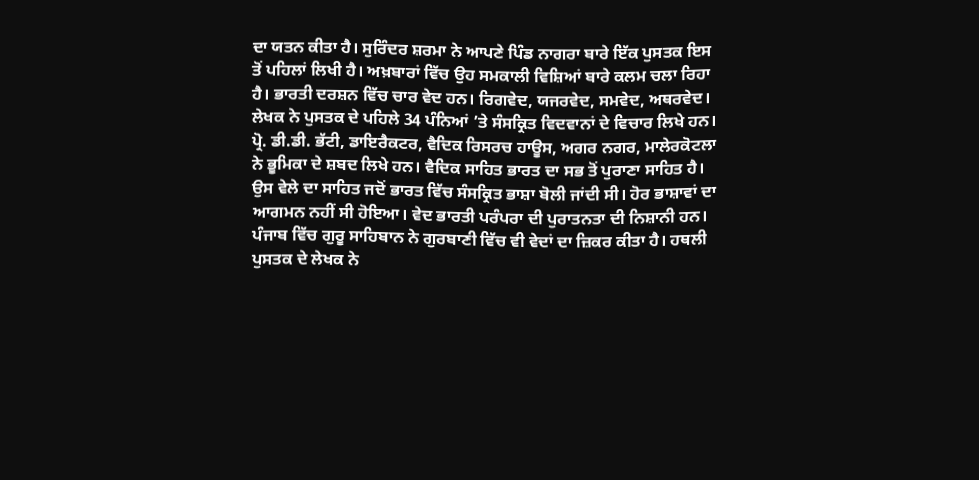ਦਾ ਯਤਨ ਕੀਤਾ ਹੈ। ਸੁਰਿੰਦਰ ਸ਼ਰਮਾ ਨੇ ਆਪਣੇ ਪਿੰਡ ਨਾਗਰਾ ਬਾਰੇ ਇੱਕ ਪੁਸਤਕ ਇਸ ਤੋਂ ਪਹਿਲਾਂ ਲਿਖੀ ਹੈ। ਅਖ਼ਬਾਰਾਂ ਵਿੱਚ ਉਹ ਸਮਕਾਲੀ ਵਿਸ਼ਿਆਂ ਬਾਰੇ ਕਲਮ ਚਲਾ ਰਿਹਾ ਹੈ। ਭਾਰਤੀ ਦਰਸ਼ਨ ਵਿੱਚ ਚਾਰ ਵੇਦ ਹਨ। ਰਿਗਵੇਦ, ਯਜਰਵੇਦ, ਸਮਵੇਦ, ਅਥਰਵੇਦ। ਲੇਖਕ ਨੇ ਪੁਸਤਕ ਦੇ ਪਹਿਲੇ 34 ਪੰਨਿਆਂ ’ਤੇ ਸੰਸਕ੍ਰਿਤ ਵਿਦਵਾਨਾਂ ਦੇ ਵਿਚਾਰ ਲਿਖੇ ਹਨ। ਪ੍ਰੋ. ਡੀ.ਡੀ. ਭੱਟੀ, ਡਾਇਰੈਕਟਰ, ਵੈਦਿਕ ਰਿਸਰਚ ਹਾਊਸ, ਅਗਰ ਨਗਰ, ਮਾਲੇਰਕੋਟਲਾ ਨੇ ਭੂਮਿਕਾ ਦੇ ਸ਼ਬਦ ਲਿਖੇ ਹਨ। ਵੈਦਿਕ ਸਾਹਿਤ ਭਾਰਤ ਦਾ ਸਭ ਤੋਂ ਪੁਰਾਣਾ ਸਾਹਿਤ ਹੈ। ਉਸ ਵੇਲੇ ਦਾ ਸਾਹਿਤ ਜਦੋਂ ਭਾਰਤ ਵਿੱਚ ਸੰਸਕ੍ਰਿਤ ਭਾਸ਼ਾ ਬੋਲੀ ਜਾਂਦੀ ਸੀ। ਹੋਰ ਭਾਸ਼ਾਵਾਂ ਦਾ ਆਗਮਨ ਨਹੀਂ ਸੀ ਹੋਇਆ। ਵੇਦ ਭਾਰਤੀ ਪਰੰਪਰਾ ਦੀ ਪੁਰਾਤਨਤਾ ਦੀ ਨਿਸ਼ਾਨੀ ਹਨ। ਪੰਜਾਬ ਵਿੱਚ ਗੁਰੂ ਸਾਹਿਬਾਨ ਨੇ ਗੁਰਬਾਣੀ ਵਿੱਚ ਵੀ ਵੇਦਾਂ ਦਾ ਜ਼ਿਕਰ ਕੀਤਾ ਹੈ। ਹਥਲੀ ਪੁਸਤਕ ਦੇ ਲੇਖਕ ਨੇ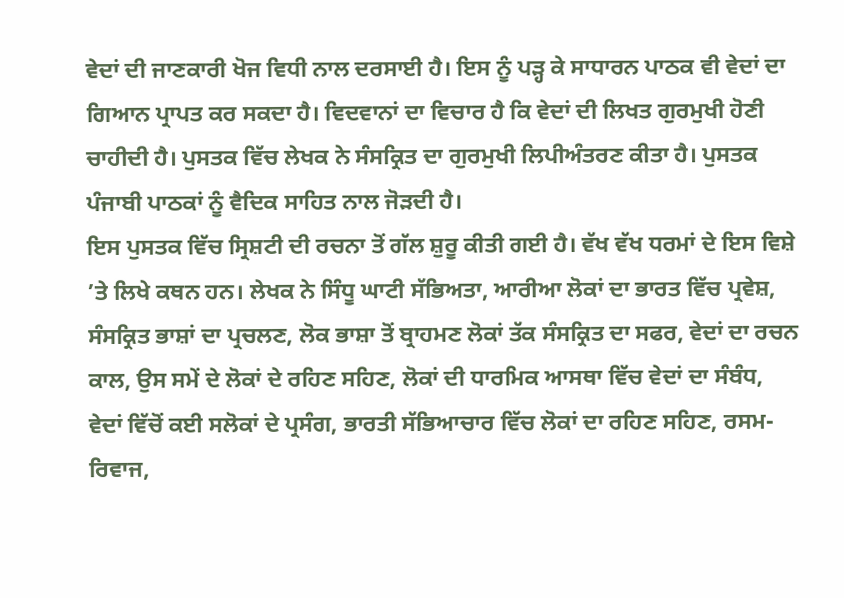ਵੇਦਾਂ ਦੀ ਜਾਣਕਾਰੀ ਖੋਜ ਵਿਧੀ ਨਾਲ ਦਰਸਾਈ ਹੈ। ਇਸ ਨੂੰ ਪੜ੍ਹ ਕੇ ਸਾਧਾਰਨ ਪਾਠਕ ਵੀ ਵੇਦਾਂ ਦਾ ਗਿਆਨ ਪ੍ਰਾਪਤ ਕਰ ਸਕਦਾ ਹੈ। ਵਿਦਵਾਨਾਂ ਦਾ ਵਿਚਾਰ ਹੈ ਕਿ ਵੇਦਾਂ ਦੀ ਲਿਖਤ ਗੁਰਮੁਖੀ ਹੋਣੀ ਚਾਹੀਦੀ ਹੈ। ਪੁਸਤਕ ਵਿੱਚ ਲੇਖਕ ਨੇ ਸੰਸਕ੍ਰਿਤ ਦਾ ਗੁਰਮੁਖੀ ਲਿਪੀਅੰਤਰਣ ਕੀਤਾ ਹੈ। ਪੁਸਤਕ ਪੰਜਾਬੀ ਪਾਠਕਾਂ ਨੂੰ ਵੈਦਿਕ ਸਾਹਿਤ ਨਾਲ ਜੋੜਦੀ ਹੈ।
ਇਸ ਪੁਸਤਕ ਵਿੱਚ ਸ੍ਰਿਸ਼ਟੀ ਦੀ ਰਚਨਾ ਤੋਂ ਗੱਲ ਸ਼ੁਰੂ ਕੀਤੀ ਗਈ ਹੈ। ਵੱਖ ਵੱਖ ਧਰਮਾਂ ਦੇ ਇਸ ਵਿਸ਼ੇ ’ਤੇ ਲਿਖੇ ਕਥਨ ਹਨ। ਲੇਖਕ ਨੇ ਸਿੰਧੂ ਘਾਟੀ ਸੱਭਿਅਤਾ, ਆਰੀਆ ਲੋਕਾਂ ਦਾ ਭਾਰਤ ਵਿੱਚ ਪ੍ਰਵੇਸ਼, ਸੰਸਕ੍ਰਿਤ ਭਾਸ਼ਾਂ ਦਾ ਪ੍ਰਚਲਣ, ਲੋਕ ਭਾਸ਼ਾ ਤੋਂ ਬ੍ਰਾਹਮਣ ਲੋਕਾਂ ਤੱਕ ਸੰਸਕ੍ਰਿਤ ਦਾ ਸਫਰ, ਵੇਦਾਂ ਦਾ ਰਚਨ ਕਾਲ, ਉਸ ਸਮੇਂ ਦੇ ਲੋਕਾਂ ਦੇ ਰਹਿਣ ਸਹਿਣ, ਲੋਕਾਂ ਦੀ ਧਾਰਮਿਕ ਆਸਥਾ ਵਿੱਚ ਵੇਦਾਂ ਦਾ ਸੰਬੰਧ, ਵੇਦਾਂ ਵਿੱਚੋਂ ਕਈ ਸਲੋਕਾਂ ਦੇ ਪ੍ਰਸੰਗ, ਭਾਰਤੀ ਸੱਭਿਆਚਾਰ ਵਿੱਚ ਲੋਕਾਂ ਦਾ ਰਹਿਣ ਸਹਿਣ, ਰਸਮ-ਰਿਵਾਜ,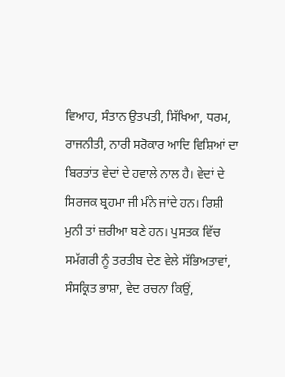ਵਿਆਹ, ਸੰਤਾਨ ਉਤਪਤੀ, ਸਿੱਖਿਆ, ਧਰਮ, ਰਾਜਨੀਤੀ, ਨਾਰੀ ਸਰੋਕਾਰ ਆਦਿ ਵਿਸ਼ਿਆਂ ਦਾ ਬਿਰਤਾਂਤ ਵੇਦਾਂ ਦੇ ਹਵਾਲੇ ਨਾਲ ਹੈ। ਵੇਦਾਂ ਦੇ ਸਿਰਜਕ ਬ੍ਰਹਮਾ ਜੀ ਮੰਨੇ ਜਾਂਦੇ ਹਨ। ਰਿਸ਼ੀ ਮੁਨੀ ਤਾਂ ਜ਼ਰੀਆ ਬਣੇ ਹਨ। ਪੁਸਤਕ ਵਿੱਚ ਸਮੱਗਰੀ ਨੂੰ ਤਰਤੀਬ ਦੇਣ ਵੇਲੇ ਸੱਭਿਅਤਾਵਾਂ, ਸੰਸਕ੍ਰਿਤ ਭਾਸ਼ਾ, ਵੇਦ ਰਚਨਾ ਕਿਉਂ,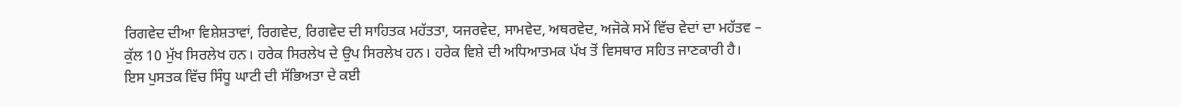ਰਿਗਵੇਦ ਦੀਆ ਵਿਸ਼ੇਸ਼ਤਾਵਾਂ, ਰਿਗਵੇਦ, ਰਿਗਵੇਦ ਦੀ ਸਾਹਿਤਕ ਮਹੱਤਤਾ, ਯਜਰਵੇਦ, ਸਾਮਵੇਦ, ਅਥਰਵੇਦ, ਅਜੋਕੇ ਸਮੇਂ ਵਿੱਚ ਵੇਦਾਂ ਦਾ ਮਹੱਤਵ – ਕੁੱਲ 10 ਮੁੱਖ ਸਿਰਲੇਖ ਹਨ। ਹਰੇਕ ਸਿਰਲੇਖ ਦੇ ਉਪ ਸਿਰਲੇਖ ਹਨ। ਹਰੇਕ ਵਿਸ਼ੇ ਦੀ ਅਧਿਆਤਮਕ ਪੱਖ ਤੋਂ ਵਿਸਥਾਰ ਸਹਿਤ ਜਾਣਕਾਰੀ ਹੈ।
ਇਸ ਪੁਸਤਕ ਵਿੱਚ ਸਿੰਧੂ ਘਾਟੀ ਦੀ ਸੱਭਿਅਤਾ ਦੇ ਕਈ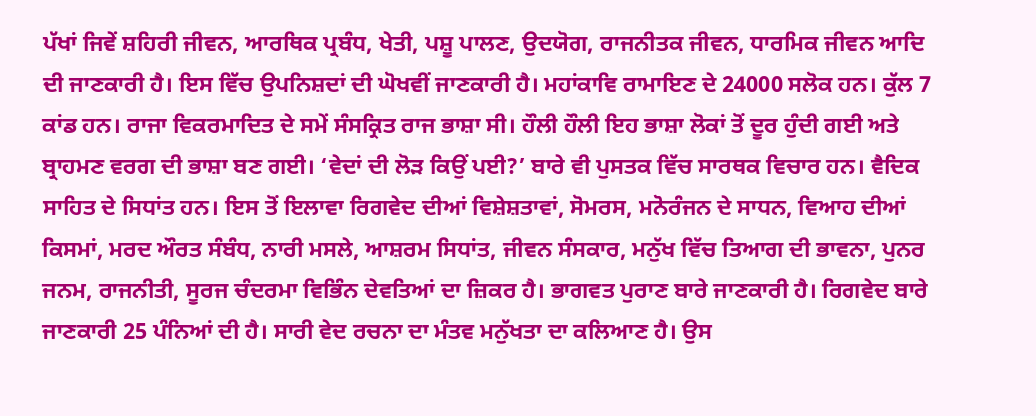ਪੱਖਾਂ ਜਿਵੇਂ ਸ਼ਹਿਰੀ ਜੀਵਨ, ਆਰਥਿਕ ਪ੍ਰਬੰਧ, ਖੇਤੀ, ਪਸ਼ੂ ਪਾਲਣ, ਉਦਯੋਗ, ਰਾਜਨੀਤਕ ਜੀਵਨ, ਧਾਰਮਿਕ ਜੀਵਨ ਆਦਿ ਦੀ ਜਾਣਕਾਰੀ ਹੈ। ਇਸ ਵਿੱਚ ਉਪਨਿਸ਼ਦਾਂ ਦੀ ਘੋਖਵੀਂ ਜਾਣਕਾਰੀ ਹੈ। ਮਹਾਂਕਾਵਿ ਰਾਮਾਇਣ ਦੇ 24000 ਸਲੋਕ ਹਨ। ਕੁੱਲ 7 ਕਾਂਡ ਹਨ। ਰਾਜਾ ਵਿਕਰਮਾਦਿਤ ਦੇ ਸਮੇਂ ਸੰਸਕ੍ਰਿਤ ਰਾਜ ਭਾਸ਼ਾ ਸੀ। ਹੌਲੀ ਹੌਲੀ ਇਹ ਭਾਸ਼ਾ ਲੋਕਾਂ ਤੋਂ ਦੂਰ ਹੁੰਦੀ ਗਈ ਅਤੇ ਬ੍ਰਾਹਮਣ ਵਰਗ ਦੀ ਭਾਸ਼ਾ ਬਣ ਗਈ। ‘ਵੇਦਾਂ ਦੀ ਲੋੜ ਕਿਉਂ ਪਈ?’ ਬਾਰੇ ਵੀ ਪੁਸਤਕ ਵਿੱਚ ਸਾਰਥਕ ਵਿਚਾਰ ਹਨ। ਵੈਦਿਕ ਸਾਹਿਤ ਦੇ ਸਿਧਾਂਤ ਹਨ। ਇਸ ਤੋਂ ਇਲਾਵਾ ਰਿਗਵੇਦ ਦੀਆਂ ਵਿਸ਼ੇਸ਼ਤਾਵਾਂ, ਸੋਮਰਸ, ਮਨੋਰੰਜਨ ਦੇ ਸਾਧਨ, ਵਿਆਹ ਦੀਆਂ ਕਿਸਮਾਂ, ਮਰਦ ਔਰਤ ਸੰਬੰਧ, ਨਾਰੀ ਮਸਲੇ, ਆਸ਼ਰਮ ਸਿਧਾਂਤ, ਜੀਵਨ ਸੰਸਕਾਰ, ਮਨੁੱਖ ਵਿੱਚ ਤਿਆਗ ਦੀ ਭਾਵਨਾ, ਪੁਨਰ ਜਨਮ, ਰਾਜਨੀਤੀ, ਸੂਰਜ ਚੰਦਰਮਾ ਵਿਭਿੰਨ ਦੇਵਤਿਆਂ ਦਾ ਜ਼ਿਕਰ ਹੈ। ਭਾਗਵਤ ਪੁਰਾਣ ਬਾਰੇ ਜਾਣਕਾਰੀ ਹੈ। ਰਿਗਵੇਦ ਬਾਰੇ ਜਾਣਕਾਰੀ 25 ਪੰਨਿਆਂ ਦੀ ਹੈ। ਸਾਰੀ ਵੇਦ ਰਚਨਾ ਦਾ ਮੰਤਵ ਮਨੁੱਖਤਾ ਦਾ ਕਲਿਆਣ ਹੈ। ਉਸ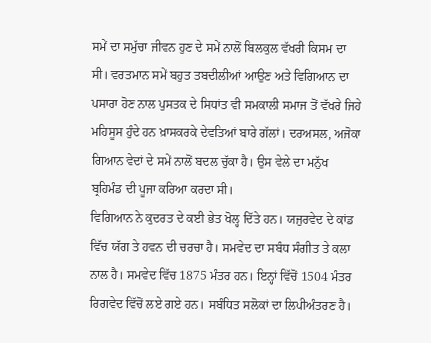ਸਮੇਂ ਦਾ ਸਮੁੱਚਾ ਜੀਵਨ ਹੁਣ ਦੇ ਸਮੇਂ ਨਾਲੋਂ ਬਿਲਕੁਲ ਵੱਖਰੀ ਕਿਸਮ ਦਾ ਸੀ। ਵਰਤਮਾਨ ਸਮੇਂ ਬਹੁਤ ਤਬਦੀਲੀਆਂ ਆਉਣ ਅਤੇ ਵਿਗਿਆਨ ਦਾ ਪਸਾਰਾ ਹੋਣ ਨਾਲ ਪੁਸਤਕ ਦੇ ਸਿਧਾਂਤ ਵੀ ਸਮਕਾਲੀ ਸਮਾਜ ਤੋਂ ਵੱਖਰੇ ਜਿਹੇ ਮਹਿਸੂਸ ਹੁੰਦੇ ਹਨ ਖ਼ਾਸਕਰਕੇ ਦੇਵਤਿਆਂ ਬਾਰੇ ਗੱਲਾਂ। ਦਰਅਸਲ, ਅਜੋਕਾ ਗਿਆਨ ਵੇਦਾਂ ਦੇ ਸਮੇਂ ਨਾਲੋਂ ਬਦਲ ਚੁੱਕਾ ਹੈ। ਉਸ ਵੇਲੇ ਦਾ ਮਨੁੱਖ ਬ੍ਰਹਿਮੰਡ ਦੀ ਪੂਜਾ ਕਰਿਆ ਕਰਦਾ ਸੀ।
ਵਿਗਿਆਨ ਨੇ ਕੁਦਰਤ ਦੇ ਕਈ ਭੇਤ ਖੋਲ੍ਹ ਦਿੱਤੇ ਹਨ। ਯਜੁਰਵੇਦ ਦੇ ਕਾਂਡ ਵਿੱਚ ਯੱਗ ਤੇ ਹਵਨ ਦੀ ਚਰਚਾ ਹੈ। ਸਮਵੇਦ ਦਾ ਸਬੰਧ ਸੰਗੀਤ ਤੇ ਕਲਾ ਨਾਲ ਹੈ। ਸਮਵੇਦ ਵਿੱਚ 1875 ਮੰਤਰ ਹਨ। ਇਨ੍ਹਾਂ ਵਿੱਚੋਂ 1504 ਮੰਤਰ ਰਿਗਵੇਦ ਵਿੱਚੋਂ ਲਏ ਗਏ ਹਨ। ਸਬੰਧਿਤ ਸਲੋਕਾਂ ਦਾ ਲਿਪੀਅੰਤਰਣ ਹੈ।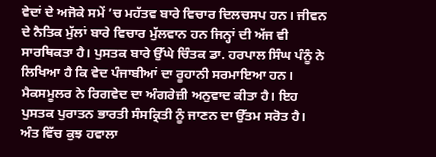ਵੇਦਾਂ ਦੇ ਅਜੋਕੇ ਸਮੇਂ ’ਚ ਮਹੱਤਵ ਬਾਰੇ ਵਿਚਾਰ ਦਿਲਚਸਪ ਹਨ। ਜੀਵਨ ਦੇ ਨੈਤਿਕ ਮੁੱਲਾਂ ਬਾਰੇ ਵਿਚਾਰ ਮੁੱਲਵਾਨ ਹਨ ਜਿਨ੍ਹਾਂ ਦੀ ਅੱਜ ਵੀ ਸਾਰਥਿਕਤਾ ਹੈ। ਪੁਸਤਕ ਬਾਰੇ ਉੱਘੇ ਚਿੰਤਕ ਡਾ. ਹਰਪਾਲ ਸਿੰਘ ਪੰਨੂੰ ਨੇ ਲਿਖਿਆ ਹੈ ਕਿ ਵੇਦ ਪੰਜਾਬੀਆਂ ਦਾ ਰੂਹਾਨੀ ਸਰਮਾਇਆ ਹਨ। ਮੈਕਸਮੂਲਰ ਨੇ ਰਿਗਵੇਦ ਦਾ ਅੰਗਰੇਜ਼ੀ ਅਨੁਵਾਦ ਕੀਤਾ ਹੈ। ਇਹ ਪੁਸਤਕ ਪੁਰਾਤਨ ਭਾਰਤੀ ਸੰਸਕ੍ਰਿਤੀ ਨੂੰ ਜਾਣਨ ਦਾ ਉੱਤਮ ਸਰੋਤ ਹੈ। ਅੰਤ ਵਿੱਚ ਕੁਝ ਹਵਾਲਾ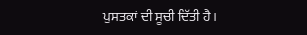ਪੁਸਤਕਾਂ ਦੀ ਸੂਚੀ ਦਿੱਤੀ ਹੈ।